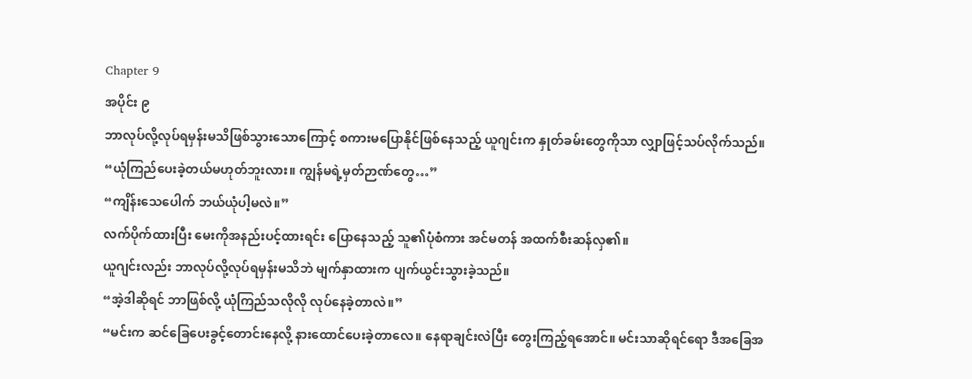Chapter 9
အပိုင်း ၉
ဘာလုပ်လို့လုပ်ရမှန်းမသိဖြစ်သွားသောကြောင့် စကားမပြောနိုင်ဖြစ်နေသည့် ယူဂျင်းက နှုတ်ခမ်းတွေကိုသာ လျှာဖြင့်သပ်လိုက်သည်။
“ယုံကြည်ပေးခဲ့တယ်မဟုတ်ဘူးလား။ ကျွန်မရဲ့မှတ်ဉာဏ်တွေ…”
“ကျိန်းသေပေါက် ဘယ်ယုံပါ့မလဲ။”
လက်ပိုက်ထားပြီး မေးကိုအနည်းပင့်ထားရင်း ပြောနေသည့် သူ၏ပုံစံကား အင်မတန် အထက်စီးဆန်လှ၏။
ယူဂျင်းလည်း ဘာလုပ်လို့လုပ်ရမှန်းမသိဘဲ မျက်နှာထားက ပျက်ယွင်းသွားခဲ့သည်။
“အဲ့ဒါဆိုရင် ဘာဖြစ်လို့ ယုံကြည်သလိုလို လုပ်နေခဲ့တာလဲ။”
“မင်းက ဆင်ခြေပေးခွင့်တောင်းနေလို့ နားထောင်ပေးခဲ့တာလေ။ နေရာချင်းလဲပြီး တွေးကြည့်ရအောင်။ မင်းသာဆိုရင်ရော ဒီအခြေအ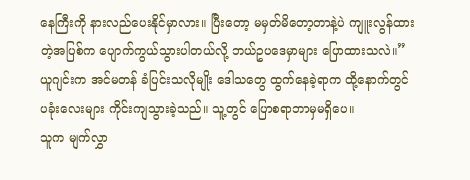နေကြီးကို နားလည်ပေးနိုင်မှာလား။ ပြီးတော့ မမှတ်မိတော့တာနဲ့ပဲ ကျူးလွန်ထားတဲ့အပြစ်က ပျောက်ကွယ်သွားပါတယ်လို့ ဘယ်ဥပဒေမှာများ ပြောထားသလဲ။”
ယူဂျင်းက အင်မတန် ခံပြင်းသလိုမျိုး ဒေါသတွေ ထွက်နေခဲ့ရာက ထို့နောက်တွင် ပခုံးလေးများ ကိုင်းကျသွားခဲ့သည်။ သူ့တွင် ပြောစရာဘာမှမရှိပေ။
သူက မျက်လွှာ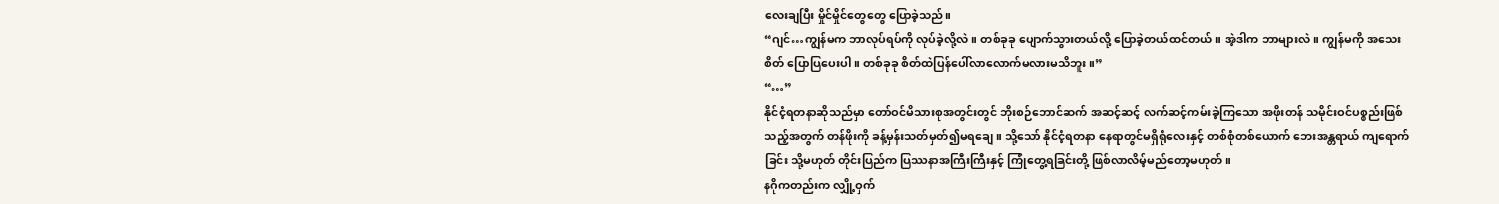လေးချပြီး မှိုင်မှိုင်တွေတွေ ပြောခဲ့သည်။
“ဂျင်…ကျွန်မက ဘာလုပ်ရပ်ကို လုပ်ခဲ့လို့လဲ။ တစ်ခုခု ပျောက်သွားတယ်လို့ ပြောခဲ့တယ်ထင်တယ်။ အဲ့ဒါက ဘာများလဲ။ ကျွန်မကို အသေးစိတ် ပြောပြပေးပါ။ တစ်ခုခု စိတ်ထဲပြန်ပေါ်လာလောက်မလားမသိဘူး။”
“…”
နိုင်ငံ့ရတနာဆိုသည်မှာ တော်ဝင်မိသားစုအတွင်းတွင် ဘိုးစဉ်ဘောင်ဆက် အဆင့်ဆင့် လက်ဆင့်ကမ်းခဲ့ကြသော အဖိုးတန် သမိုင်းဝင်ပစ္စည်းဖြစ်သည့်အတွက် တန်ဖိုးကို ခန့်မှန်းသတ်မှတ်၍မရချေ။ သို့သော် နိုင်ငံ့ရတနာ နေရာတွင်မရှိရုံလေးနှင့် တစ်စုံတစ်ယောက် ဘေးအန္တရာယ် ကျရောက်ခြင်း သို့မဟုတ် တိုင်းပြည်က ပြဿနာအကြီးကြီးနှင့် ကြုံတွေ့ရခြင်းတို့ ဖြစ်လာလိမ့်မည်တော့မဟုတ်။
နဂိုကတည်းက လျှို့ဝှက်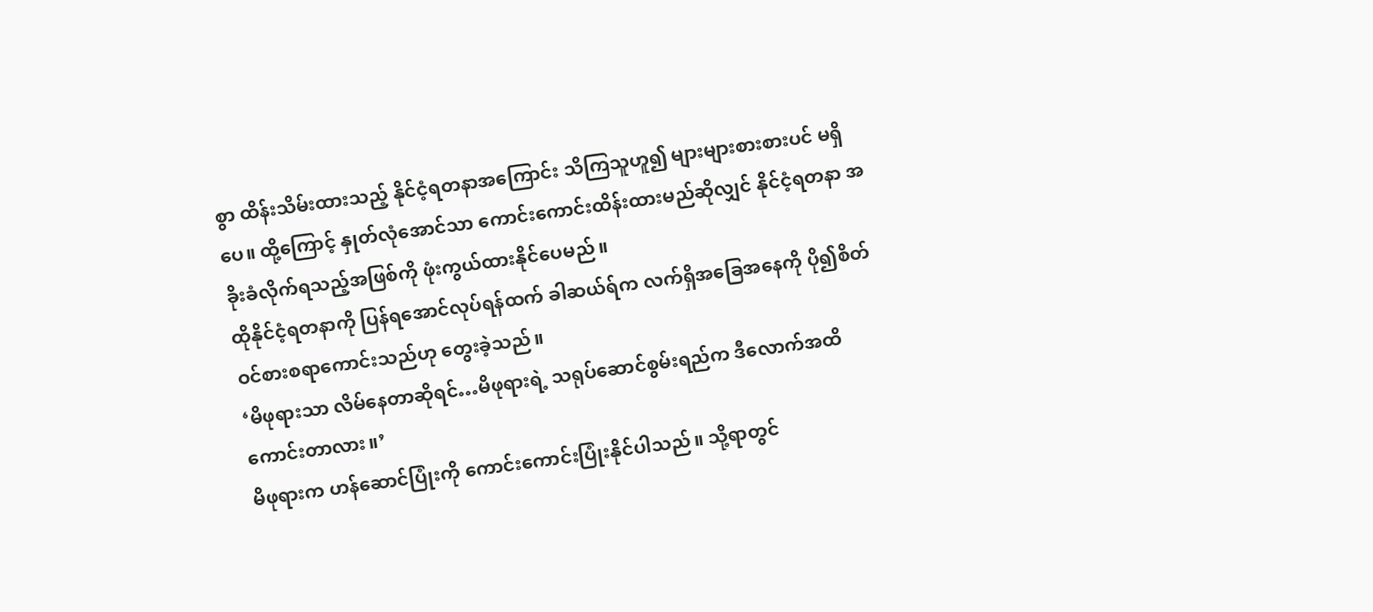စွာ ထိန်းသိမ်းထားသည့် နိုင်ငံ့ရတနာအကြောင်း သိကြသူဟူ၍ များများစားစားပင် မရှိပေ။ ထို့ကြောင့် နှုတ်လုံအောင်သာ ကောင်းကောင်းထိန်းထားမည်ဆိုလျှင် နိုင်ငံ့ရတနာ အခိုးခံလိုက်ရသည့်အဖြစ်ကို ဖုံးကွယ်ထားနိုင်ပေမည်။
ထိုနိုင်ငံ့ရတနာကို ပြန်ရအောင်လုပ်ရန်ထက် ခါဆယ်ရ်က လက်ရှိအခြေအနေကို ပို၍စိတ်ဝင်စားစရာကောင်းသည်ဟု တွေးခဲ့သည်။
‘မိဖုရားသာ လိမ်နေတာဆိုရင်…မိဖုရားရဲ့ သရုပ်ဆောင်စွမ်းရည်က ဒီလောက်အထိ ကောင်းတာလား။’
မိဖုရားက ဟန်ဆောင်ပြုံးကို ကောင်းကောင်းပြုံးနိုင်ပါသည်။ သို့ရာတွင်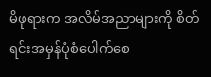မိဖုရားက အလိမ်အညာများကို စိတ်ရင်းအမှန်ပုံစံပေါက်စေ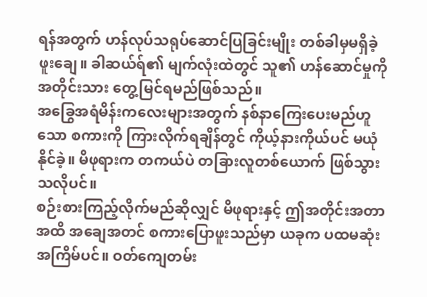ရန်အတွက် ဟန်လုပ်သရုပ်ဆောင်ပြခြင်းမျိုး တစ်ခါမှမရှိခဲ့ဖူးချေ။ ခါဆယ်ရ်၏ မျက်လုံးထဲတွင် သူ၏ ဟန်ဆောင်မှုကို အတိုင်းသား တွေ့မြင်ရမည်ဖြစ်သည်။
အခြွေအရံမိန်းကလေးများအတွက် နစ်နာကြေးပေးမည်ဟူသော စကားကို ကြားလိုက်ရချိန်တွင် ကိုယ့်နားကိုယ်ပင် မယုံနိုင်ခဲ့။ မိဖုရားက တကယ်ပဲ တခြားလူတစ်ယောက် ဖြစ်သွားသလိုပင်။
စဉ်းစားကြည့်လိုက်မည်ဆိုလျှင် မိဖုရားနှင့် ဤအတိုင်းအတာအထိ အချေအတင် စကားပြောဖူးသည်မှာ ယခုက ပထမဆုံးအကြိမ်ပင်။ ဝတ်ကျေတမ်း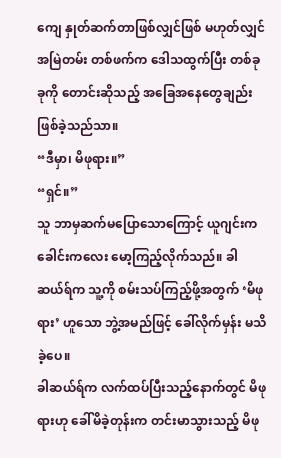ကျေ နှုတ်ဆက်တာဖြစ်လျှင်ဖြစ် မဟုတ်လျှင် အမြဲတမ်း တစ်ဖက်က ဒေါသထွက်ပြီး တစ်ခုခုကို တောင်းဆိုသည့် အခြေအနေတွေချည်း ဖြစ်ခဲ့သည်သာ။
“ဒီမှာ၊ မိဖုရား။”
“ရှင်။”
သူ ဘာမှဆက်မပြောသောကြောင့် ယူဂျင်းက ခေါင်းကလေး မော့ကြည့်လိုက်သည်။ ခါဆယ်ရ်က သူ့ကို စမ်းသပ်ကြည့်ဖို့အတွက် ‘မိဖုရား’ ဟူသော ဘွဲ့အမည်ဖြင့် ခေါ်လိုက်မှန်း မသိခဲ့ပေ။
ခါဆယ်ရ်က လက်ထပ်ပြီးသည့်နောက်တွင် မိဖုရားဟု ခေါ်မိခဲ့တုန်းက တင်းမာသွားသည့် မိဖု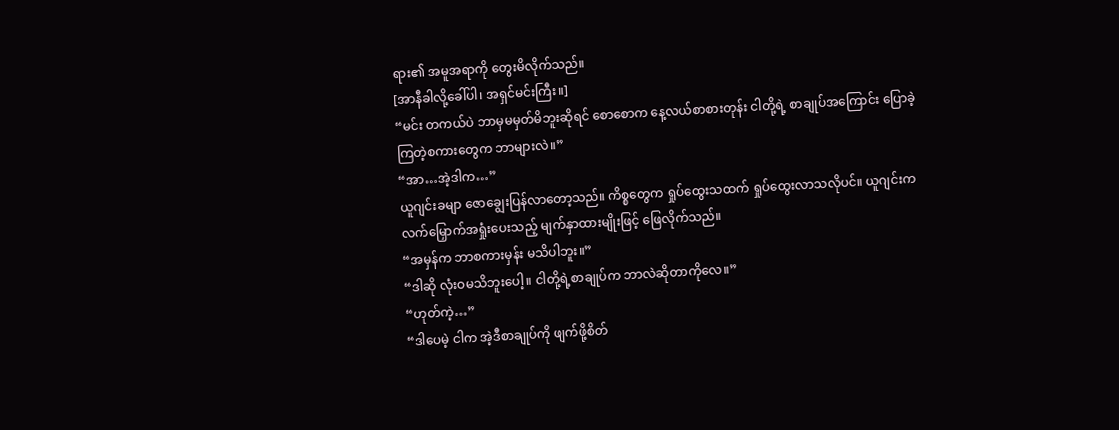ရား၏ အမူအရာကို တွေးမိလိုက်သည်။
[အာနီခါလို့ခေါ်ပါ၊ အရှင်မင်းကြီး။]
“မင်း တကယ်ပဲ ဘာမှမမှတ်မိဘူးဆိုရင် စောစောက နေ့လယ်စာစားတုန်း ငါတို့ရဲ့ စာချုပ်အကြောင်း ပြောခဲ့ကြတဲ့စကားတွေက ဘာများလဲ။”
“အာ…အဲ့ဒါက…”
ယူဂျင်းခမျာ ဇောချွေးပြန်လာတော့သည်။ ကိစ္စတွေက ရှုပ်ထွေးသထက် ရှုပ်ထွေးလာသလိုပင်။ ယူဂျင်းက လက်မြှောက်အရှုံးပေးသည့် မျက်နှာထားမျိုးဖြင့် ဖြေလိုက်သည်။
“အမှန်က ဘာစကားမှန်း မသိပါဘူး။”
“ဒါဆို လုံးဝမသိဘူးပေါ့။ ငါတို့ရဲ့စာချုပ်က ဘာလဲဆိုတာကိုလေ။”
“ဟုတ်ကဲ့…”
“ဒါပေမဲ့ ငါက အဲ့ဒီစာချုပ်ကို ဖျက်ဖို့စိတ်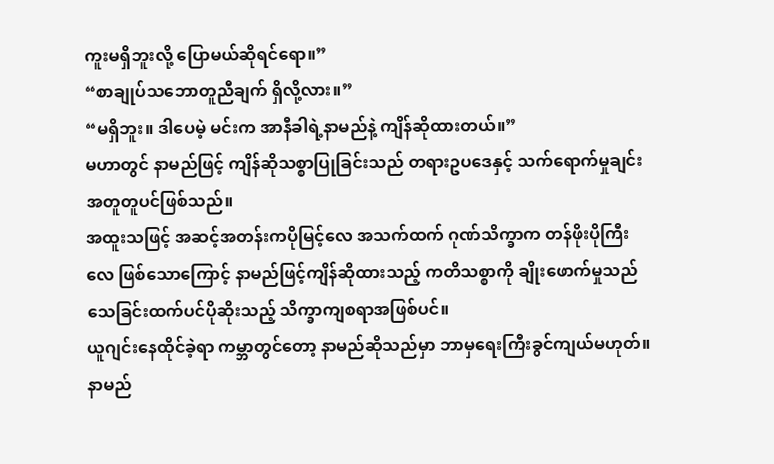ကူးမရှိဘူးလို့ ပြောမယ်ဆိုရင်ရော။”
“စာချုပ်သဘောတူညီချက် ရှိလို့လား။”
“မရှိဘူး။ ဒါပေမဲ့ မင်းက အာနီခါရဲ့နာမည်နဲ့ ကျိန်ဆိုထားတယ်။”
မဟာတွင် နာမည်ဖြင့် ကျိန်ဆိုသစ္စာပြုခြင်းသည် တရားဥပဒေနှင့် သက်ရောက်မှုချင်း အတူတူပင်ဖြစ်သည်။
အထူးသဖြင့် အဆင့်အတန်းကပိုမြင့်လေ အသက်ထက် ဂုဏ်သိက္ခာက တန်ဖိုးပိုကြီးလေ ဖြစ်သောကြောင့် နာမည်ဖြင့်ကျိန်ဆိုထားသည့် ကတိသစ္စာကို ချိုးဖောက်မှုသည် သေခြင်းထက်ပင်ပိုဆိုးသည့် သိက္ခာကျစရာအဖြစ်ပင်။
ယူဂျင်းနေထိုင်ခဲ့ရာ ကမ္ဘာတွင်တော့ နာမည်ဆိုသည်မှာ ဘာမှရေးကြီးခွင်ကျယ်မဟုတ်။ နာမည်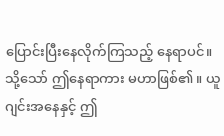ပြောင်းပြီးနေလိုက်ကြသည့် နေရာပင်။ သို့သော် ဤနေရာကား မဟာဖြစ်၏။ ယူဂျင်းအနေနှင့် ဤ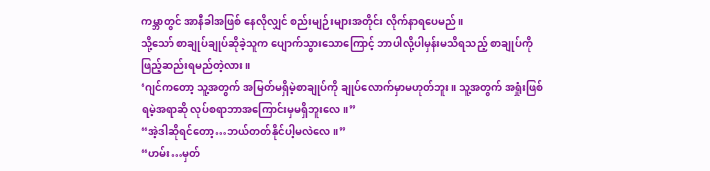ကမ္ဘာတွင် အာနီခါအဖြစ် နေလိုလျှင် စည်းမျဉ်းများအတိုင်း လိုက်နာရပေမည်။
သို့သော် စာချုပ်ချုပ်ဆိုခဲ့သူက ပျောက်သွားသောကြောင့် ဘာပါလို့ပါမှန်းမသိရသည့် စာချုပ်ကို ဖြည့်ဆည်းရမည်တဲ့လား။
‘ဂျင်ကတော့ သူ့အတွက် အမြတ်မရှိမဲ့စာချုပ်ကို ချုပ်လောက်မှာမဟုတ်ဘူး။ သူ့အတွက် အရှုံးဖြစ်ရမဲ့အရာဆို လုပ်စရာဘာအကြောင်းမှမရှိဘူးလေ။”
“အဲ့ဒါဆိုရင်တော့…ဘယ်တတ်နိုင်ပါ့မလဲလေ။”
“ဟမ်း…မှတ်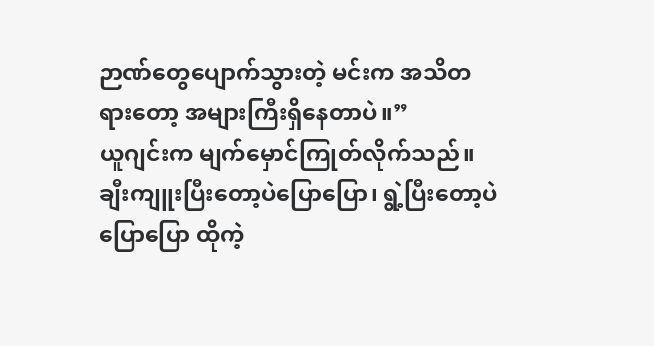ဉာဏ်တွေပျောက်သွားတဲ့ မင်းက အသိတရားတော့ အများကြီးရှိနေတာပဲ။”
ယူဂျင်းက မျက်မှောင်ကြုတ်လိုက်သည်။ ချီးကျူးပြီးတော့ပဲပြောပြော၊ ရွဲ့ပြီးတော့ပဲပြောပြော ထိုကဲ့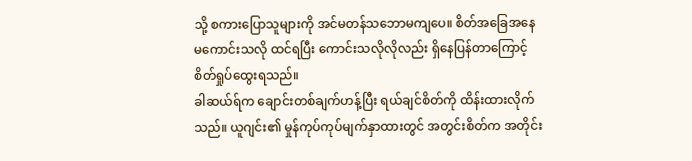သို့ စကားပြောသူများကို အင်မတန်သဘောမကျပေ။ စိတ်အခြေအနေ မကောင်းသလို ထင်ရပြီး ကောင်းသလိုလိုလည်း ရှိနေပြန်တာကြောင့် စိတ်ရှုပ်ထွေးရသည်။
ခါဆယ်ရ်က ချောင်းတစ်ချက်ဟန့်ပြီး ရယ်ချင်စိတ်ကို ထိန်းထားလိုက်သည်။ ယူဂျင်း၏ မှုန်ကုပ်ကုပ်မျက်နှာထားတွင် အတွင်းစိတ်က အတိုင်း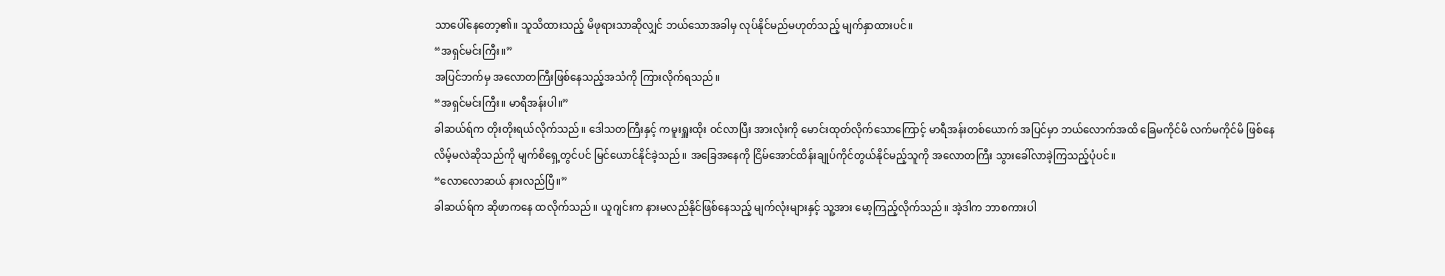သာပေါ်နေတော့၏။ သူသိထားသည့် မိဖုရားသာဆိုလျှင် ဘယ်သောအခါမှ လုပ်နိုင်မည်မဟုတ်သည့် မျက်နှာထားပင်။
“အရှင်မင်းကြီး။”
အပြင်ဘက်မှ အလောတကြီးဖြစ်နေသည့်အသံကို ကြားလိုက်ရသည်။
“အရှင်မင်းကြီး။ မာရီအန်းပါ။”
ခါဆယ်ရ်က တိုးတိုးရယ်လိုက်သည်။ ဒေါသတကြီးနှင့် ကမူးရှူးထိုး ဝင်လာပြီး အားလုံးကို မောင်းထုတ်လိုက်သောကြောင့် မာရီအန်းတစ်ယောက် အပြင်မှာ ဘယ်လောက်အထိ ခြေမကိုင်မိ လက်မကိုင်မိ ဖြစ်နေလိမ့်မလဲဆိုသည်ကို မျက်စိရှေ့တွင်ပင် မြင်ယောင်နိုင်ခဲ့သည်။ အခြေအနေကို ငြိမ်အောင်ထိန်းချုပ်ကိုင်တွယ်နိုင်မည့်သူကို အလောတကြီး သွားခေါ်လာခဲ့ကြသည့်ပုံပင်။
“လောလောဆယ် နားလည်ပြီ။”
ခါဆယ်ရ်က ဆိုဖာကနေ ထလိုက်သည်။ ယူဂျင်းက နားမလည်နိုင်ဖြစ်နေသည့် မျက်လုံးများနှင့် သူ့အား မော့ကြည့်လိုက်သည်။ အဲ့ဒါက ဘာစကားပါ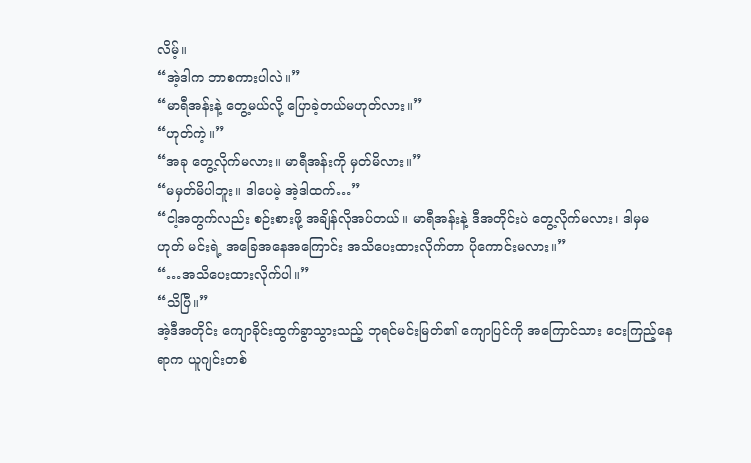လိမ့်။
“အဲ့ဒါက ဘာစကားပါလဲ။”
“မာရီအန်းနဲ့ တွေ့မယ်လို့ ပြောခဲ့တယ်မဟုတ်လား။”
“ဟုတ်ကဲ့။”
“အခု တွေ့လိုက်မလား။ မာရီအန်းကို မှတ်မိလား။”
“မမှတ်မိပါဘူး။ ဒါပေမဲ့ အဲ့ဒါထက်…”
“ငါ့အတွက်လည်း စဉ်းစားဖို့ အချိန်လိုအပ်တယ်။ မာရီအန်းနဲ့ ဒီအတိုင်းပဲ တွေ့လိုက်မလား၊ ဒါမှမဟုတ် မင်းရဲ့ အခြေအနေအကြောင်း အသိပေးထားလိုက်တာ ပိုကောင်းမလား။”
“…အသိပေးထားလိုက်ပါ။”
“သိပြီ။”
အဲ့ဒီအတိုင်း ကျောခိုင်းထွက်ခွာသွားသည့် ဘုရင်မင်းမြတ်၏ ကျောပြင်ကို အကြောင်သား ငေးကြည့်နေရာက ယူဂျင်းတစ်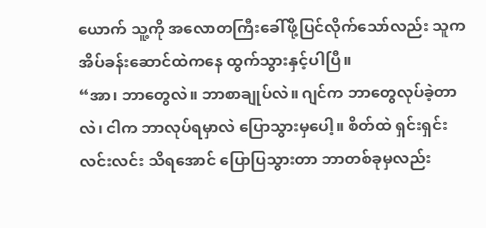ယောက် သူ့ကို အလောတကြီးခေါ်ဖို့ပြင်လိုက်သော်လည်း သူက အိပ်ခန်းဆောင်ထဲကနေ ထွက်သွားနှင့်ပါပြီ။
“အာ၊ ဘာတွေလဲ။ ဘာစာချုပ်လဲ။ ဂျင်က ဘာတွေလုပ်ခဲ့တာလဲ၊ ငါက ဘာလုပ်ရမှာလဲ ပြောသွားမှပေါ့။ စိတ်ထဲ ရှင်းရှင်းလင်းလင်း သိရအောင် ပြောပြသွားတာ ဘာတစ်ခုမှလည်း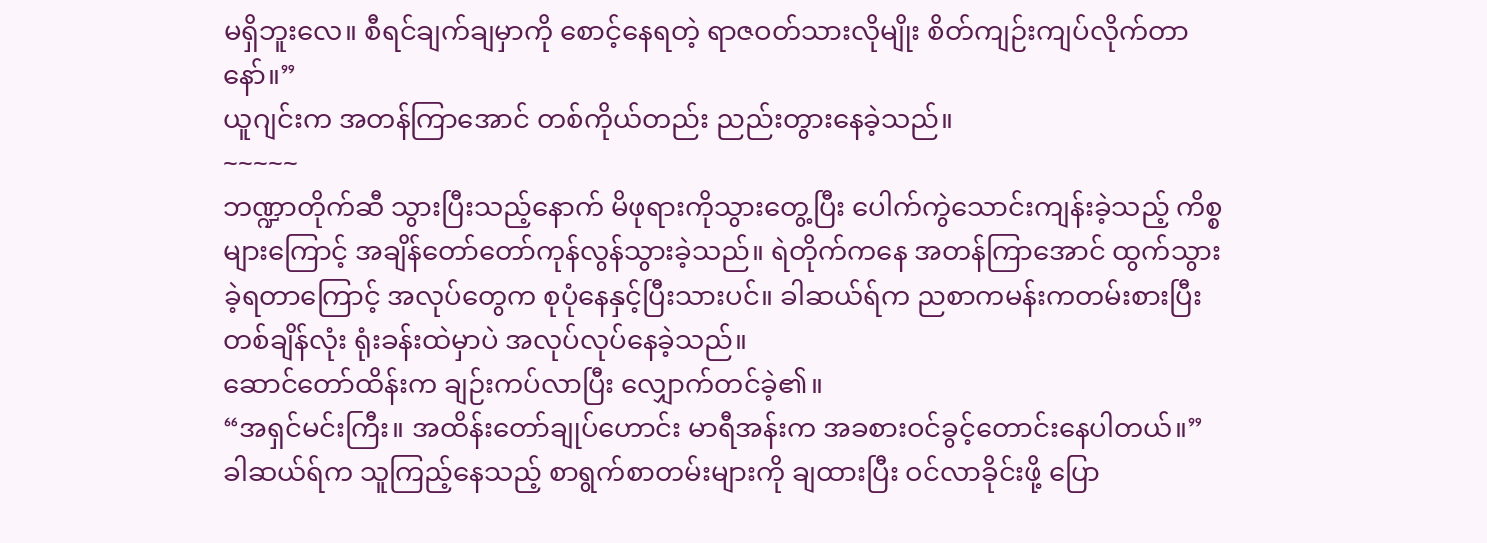မရှိဘူးလေ။ စီရင်ချက်ချမှာကို စောင့်နေရတဲ့ ရာဇဝတ်သားလိုမျိုး စိတ်ကျဉ်းကျပ်လိုက်တာနော်။”
ယူဂျင်းက အတန်ကြာအောင် တစ်ကိုယ်တည်း ညည်းတွားနေခဲ့သည်။
~~~~~
ဘဏ္ဍာတိုက်ဆီ သွားပြီးသည့်နောက် မိဖုရားကိုသွားတွေ့ပြီး ပေါက်ကွဲသောင်းကျန်းခဲ့သည့် ကိစ္စများကြောင့် အချိန်တော်တော်ကုန်လွန်သွားခဲ့သည်။ ရဲတိုက်ကနေ အတန်ကြာအောင် ထွက်သွားခဲ့ရတာကြောင့် အလုပ်တွေက စုပုံနေနှင့်ပြီးသားပင်။ ခါဆယ်ရ်က ညစာကမန်းကတမ်းစားပြီး တစ်ချိန်လုံး ရုံးခန်းထဲမှာပဲ အလုပ်လုပ်နေခဲ့သည်။
ဆောင်တော်ထိန်းက ချဉ်းကပ်လာပြီး လျှောက်တင်ခဲ့၏။
“အရှင်မင်းကြီး။ အထိန်းတော်ချုပ်ဟောင်း မာရီအန်းက အခစားဝင်ခွင့်တောင်းနေပါတယ်။”
ခါဆယ်ရ်က သူကြည့်နေသည့် စာရွက်စာတမ်းများကို ချထားပြီး ဝင်လာခိုင်းဖို့ ပြော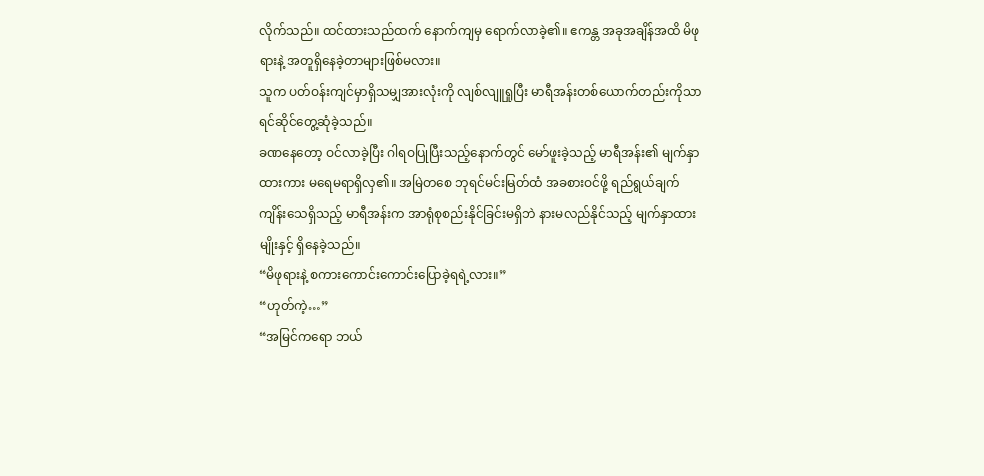လိုက်သည်။ ထင်ထားသည်ထက် နောက်ကျမှ ရောက်လာခဲ့၏။ ဧကန္တ အခုအချိန်အထိ မိဖုရားနဲ့ အတူရှိနေခဲ့တာများဖြစ်မလား။
သူက ပတ်ဝန်းကျင်မှာရှိသမျှအားလုံးကို လျစ်လျူရှုပြီး မာရီအန်းတစ်ယောက်တည်းကိုသာ ရင်ဆိုင်တွေ့ဆုံခဲ့သည်။
ခဏနေတော့ ဝင်လာခဲ့ပြီး ဂါရဝပြုပြီးသည့်နောက်တွင် မော်ဖူးခဲ့သည့် မာရီအန်း၏ မျက်နှာထားကား မရေမရာရှိလှ၏။ အမြဲတစေ ဘုရင်မင်းမြတ်ထံ အခစားဝင်ဖို့ ရည်ရွယ်ချက် ကျိန်းသေရှိသည့် မာရီအန်းက အာရုံစုစည်းနိုင်ခြင်းမရှိဘဲ နားမလည်နိုင်သည့် မျက်နှာထားမျိုးနှင့် ရှိနေခဲ့သည်။
“မိဖုရားနဲ့ စကားကောင်းကောင်းပြောခဲ့ရရဲ့လား။”
“ဟုတ်ကဲ့…”
“အမြင်ကရော ဘယ်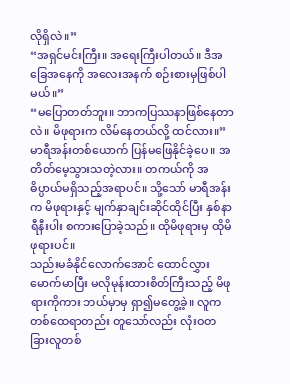လိုရှိလဲ။”
“အရှင်မင်းကြီး။ အရေးကြီးပါတယ်။ ဒီအခြေအနေကို အလေးအနက် စဉ်းစားမှဖြစ်ပါမယ်။”
“မပြောတတ်ဘူး။ ဘာကပြဿနာဖြစ်နေတာလဲ။ မိဖုရားက လိမ်နေတယ်လို့ ထင်လား။”
မာရီအန်းတစ်ယောက် ပြန်မဖြေနိုင်ခဲ့ပေ။ အတိတ်မေ့သွားသတဲ့လား။ တကယ်ကို အဓိပ္ပာယ်မရှိသည့်အရာပင်။ သို့သော် မာရီအန်းက မိဖုရားနှင့် မျက်နှာချင်းဆိုင်ထိုင်ပြီး နှစ်နာရီနီးပါး စကားပြောခဲ့သည်။ ထိုမိဖုရားမှ ထိုမိဖုရားပင်။
သည်းမခံနိုင်လောက်အောင် ထောင်လွှားမောက်မာပြီး မလိုမုန်းထားစိတ်ကြီးသည့် မိဖုရားကိုကား ဘယ်မှာမှ ရှာ၍မတွေ့ခဲ့။ လူက တစ်ထေရာတည်း တူသော်လည်း လုံးဝတခြားလူတစ်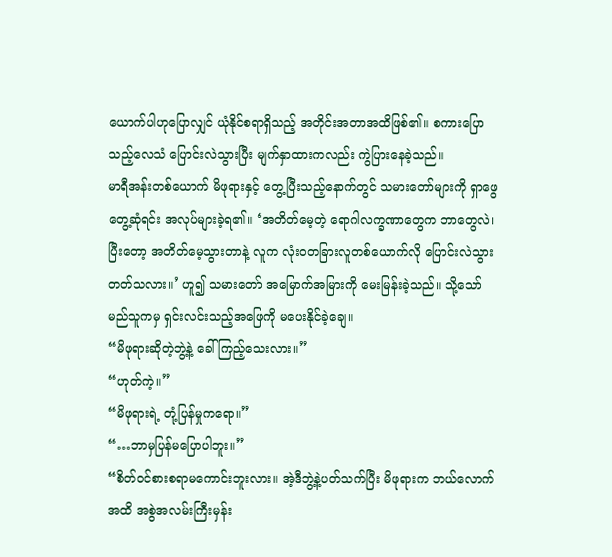ယောက်ပါဟုပြောလျှင် ယုံနိုင်စရာရှိသည့် အတိုင်းအတာအထိဖြစ်၏။ စကားပြောသည့်လေသံ ပြောင်းလဲသွားပြီး မျက်နှာထားကလည်း ကွဲပြားနေခဲ့သည်။
မာရီအန်းတစ်ယောက် မိဖုရားနှင့် တွေ့ပြီးသည့်နောက်တွင် သမားတော်များကို ရှာဖွေတွေ့ဆုံရင်း အလုပ်များခဲ့ရ၏။ ‘အတိတ်မေ့တဲ့ ရောဂါလက္ခဏာတွေက ဘာတွေလဲ၊ ပြီးတော့ အတိတ်မေ့သွားတာနဲ့ လူက လုံးဝတခြားလူတစ်ယောက်လို ပြောင်းလဲသွားတတ်သလား။’ ဟူ၍ သမားတော် အမြောက်အမြားကို မေးမြန်းခဲ့သည်။ သို့သော် မည်သူကမှ ရှင်းလင်းသည့်အဖြေကို မပေးနိုင်ခဲ့ချေ။
“မိဖုရားဆိုတဲ့ဘွဲ့နဲ့ ခေါ်ကြည့်သေးလား။”
“ဟုတ်ကဲ့။”
“မိဖုရားရဲ့ တုံ့ပြန်မှုကရော။”
“…ဘာမှပြန်မပြောပါဘူး။”
“စိတ်ဝင်စားစရာမကောင်းဘူးလား။ အဲ့ဒီဘွဲ့နဲ့ပတ်သက်ပြီး မိဖုရားက ဘယ်လောက်အထိ အစွဲအလမ်းကြီးမှန်း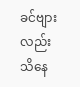ခင်ဗျားလည်း သိနေ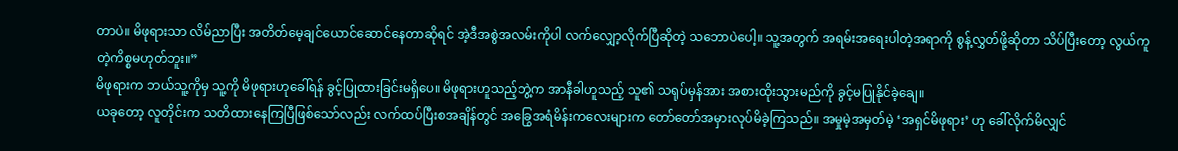တာပဲ။ မိဖုရားသာ လိမ်ညာပြီး အတိတ်မေ့ချင်ယောင်ဆောင်နေတာဆိုရင် အဲ့ဒီအစွဲအလမ်းကိုပါ လက်လျှော့လိုက်ပြီဆိုတဲ့ သဘောပဲပေါ့။ သူ့အတွက် အရမ်းအရေးပါတဲ့အရာကို စွန့်လွှတ်ဖို့ဆိုတာ သိပ်ပြီးတော့ လွယ်ကူတဲ့ကိစ္စမဟုတ်ဘူး။”
မိဖုရားက ဘယ်သူ့ကိုမှ သူ့ကို မိဖုရားဟုခေါ်ရန် ခွင့်ပြုထားခြင်းမရှိပေ။ မိဖုရားဟူသည့်ဘွဲ့က အာနီခါဟူသည့် သူ၏ သရုပ်မှန်အား အစားထိုးသွားမည်ကို ခွင့်မပြုနိုင်ခဲ့ချေ။
ယခုတော့ လူတိုင်းက သတိထားနေကြပြီဖြစ်သော်လည်း လက်ထပ်ပြီးစအချိန်တွင် အခြွေအရံမိန်းကလေးများက တော်တော်အမှားလုပ်မိခဲ့ကြသည်။ အမှုမဲ့အမှတ်မဲ့ ‘အရှင်မိဖုရား’ ဟု ခေါ်လိုက်မိလျှင်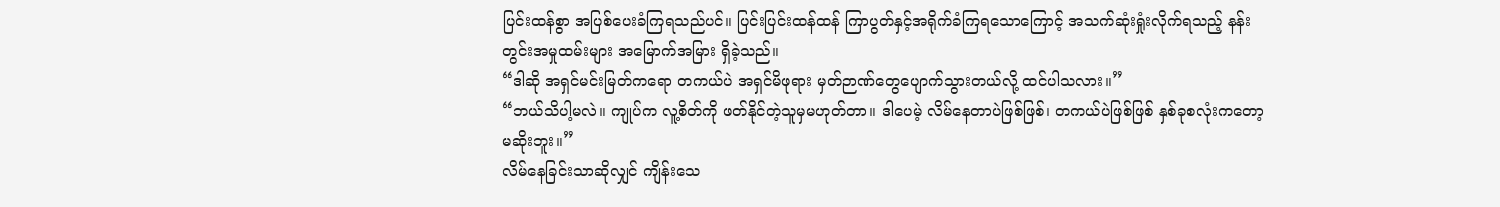ပြင်းထန်စွာ အပြစ်ပေးခံကြရသည်ပင်။ ပြင်းပြင်းထန်ထန် ကြာပွတ်နှင့်အရိုက်ခံကြရသောကြောင့် အသက်ဆုံးရှုံးလိုက်ရသည့် နန်းတွင်းအမှုထမ်းများ အမြောက်အမြား ရှိခဲ့သည်။
“ဒါဆို အရှင်မင်းမြတ်ကရော တကယ်ပဲ အရှင်မိဖုရား မှတ်ဉာဏ်တွေပျောက်သွားတယ်လို့ ထင်ပါသလား။”
“ဘယ်သိပါ့မလဲ။ ကျုပ်က လူ့စိတ်ကို ဖတ်နိုင်တဲ့သူမှမဟုတ်တာ။ ဒါပေမဲ့ လိမ်နေတာပဲဖြစ်ဖြစ်၊ တကယ်ပဲဖြစ်ဖြစ် နှစ်ခုစလုံးကတော့ မဆိုးဘူး။”
လိမ်နေခြင်းသာဆိုလျှင် ကျိန်းသေ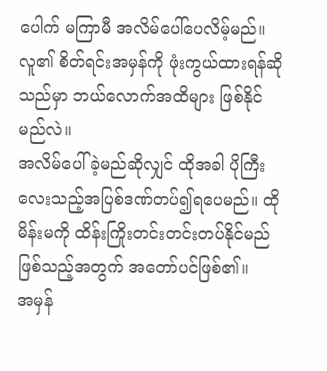ပေါက် မကြာမီ အလိမ်ပေါ်ပေလိမ့်မည်။ လူ၏ စိတ်ရင်းအမှန်ကို ဖုံးကွယ်ထားရန်ဆိုသည်မှာ ဘယ်လောက်အထိများ ဖြစ်နိုင်မည်လဲ။
အလိမ်ပေါ်ခဲ့မည်ဆိုလျှင် ထိုအခါ ပိုကြီးလေးသည့်အပြစ်ဒဏ်တပ်၍ရပေမည်။ ထိုမိန်းမကို ထိန်းကြိုးတင်းတင်းတပ်နိုင်မည်ဖြစ်သည့်အတွက် အတော်ပင်ဖြစ်၏။
အမှန်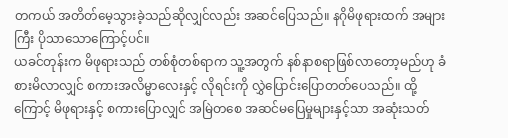တကယ် အတိတ်မေ့သွားခဲ့သည်ဆိုလျှင်လည်း အဆင်ပြေသည်။ နဂိုမိဖုရားထက် အများကြီး ပိုသာသောကြောင့်ပင်။
ယခင်တုန်းက မိဖုရားသည် တစ်စုံတစ်ရာက သူ့အတွက် နစ်နာစရာဖြစ်လာတော့မည်ဟု ခံစားမိလာလျှင် စကားအလိမ္မာလေးနှင့် လိုရင်းကို လွှဲပြောင်းပြောတတ်ပေသည်။ ထို့ကြောင့် မိဖုရားနှင့် စကားပြောလျှင် အမြဲတစေ အဆင်မပြေမှုများနှင့်သာ အဆုံးသတ်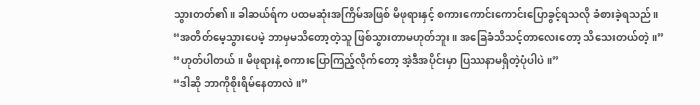သွားတတ်၏။ ခါဆယ်ရ်က ပထမဆုံးအကြိမ်အဖြစ် မိဖုရားနှင့် စကားကောင်းကောင်းပြောခွင့်ရသလို ခံစားခဲ့ရသည်။
“အတိတ်မေ့သွားပေမဲ့ ဘာမှမသိတော့တဲ့သူ ဖြစ်သွားတာမဟုတ်ဘူး။ အခြေခံသိသင့်တာလေးတော့ သိသေးတယ်တဲ့။”
“ဟုတ်ပါတယ်။ မိဖုရားနဲ့ စကားပြောကြည့်လိုက်တော့ အဲ့ဒီအပိုင်းမှာ ပြဿနာမရှိတဲ့ပုံပါပဲ။”
“ဒါဆို ဘာကိုစိုးရိမ်နေတာလဲ။”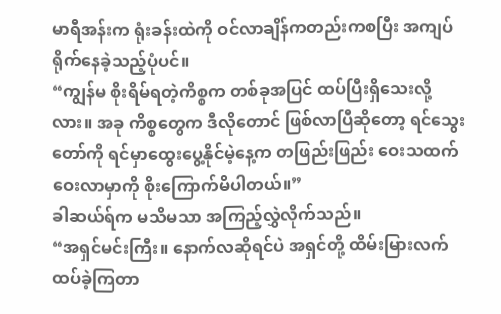မာရီအန်းက ရုံးခန်းထဲကို ဝင်လာချိန်ကတည်းကစပြီး အကျပ်ရိုက်နေခဲ့သည့်ပုံပင်။
“ကျွန်မ စိုးရိမ်ရတဲ့ကိစ္စက တစ်ခုအပြင် ထပ်ပြီးရှိသေးလို့လား။ အခု ကိစ္စတွေက ဒီလိုတောင် ဖြစ်လာပြီဆိုတော့ ရင်သွေးတော်ကို ရင်မှာထွေးပွေ့နိုင်မဲ့နေ့က တဖြည်းဖြည်း ဝေးသထက်ဝေးလာမှာကို စိုးကြောက်မိပါတယ်။”
ခါဆယ်ရ်က မသိမသာ အကြည့်လွှဲလိုက်သည်။
“အရှင်မင်းကြီး။ နောက်လဆိုရင်ပဲ အရှင်တို့ ထိမ်းမြားလက်ထပ်ခဲ့ကြတာ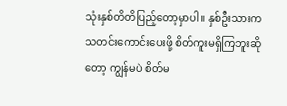သုံးနှစ်တိတိပြည့်တော့မှာပါ။ နှစ်ဦးသားက သတင်းကောင်းပေးဖို့ စိတ်ကူးမရှိကြဘူးဆိုတော့ ကျွန်မပဲ စိတ်မ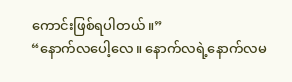ကောင်းဖြစ်ရပါတယ်။”
“နောက်လပေါ့လေ။ နောက်လရဲ့နောက်လမ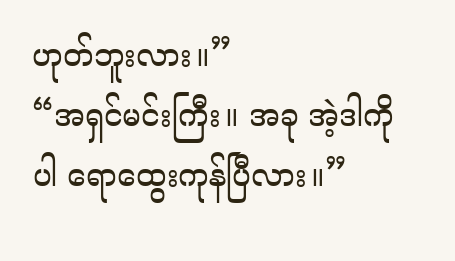ဟုတ်ဘူးလား။”
“အရှင်မင်းကြီး။ အခု အဲ့ဒါကိုပါ ရောထွေးကုန်ပြီလား။”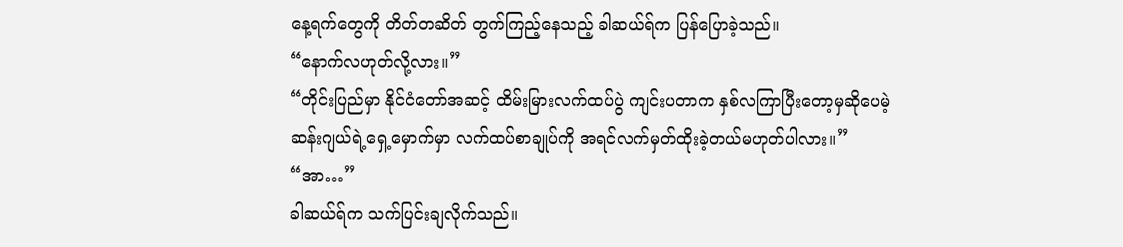နေ့ရက်တွေကို တိတ်တဆိတ် တွက်ကြည့်နေသည့် ခါဆယ်ရ်က ပြန်ပြောခဲ့သည်။
“နောက်လဟုတ်လို့လား။”
“တိုင်းပြည်မှာ နိုင်ငံတော်အဆင့် ထိမ်းမြားလက်ထပ်ပွဲ ကျင်းပတာက နှစ်လကြာပြီးတော့မှဆိုပေမဲ့ ဆန်းဂျယ်ရဲ့ရှေ့မှောက်မှာ လက်ထပ်စာချုပ်ကို အရင်လက်မှတ်ထိုးခဲ့တယ်မဟုတ်ပါလား။”
“အာ…”
ခါဆယ်ရ်က သက်ပြင်းချလိုက်သည်။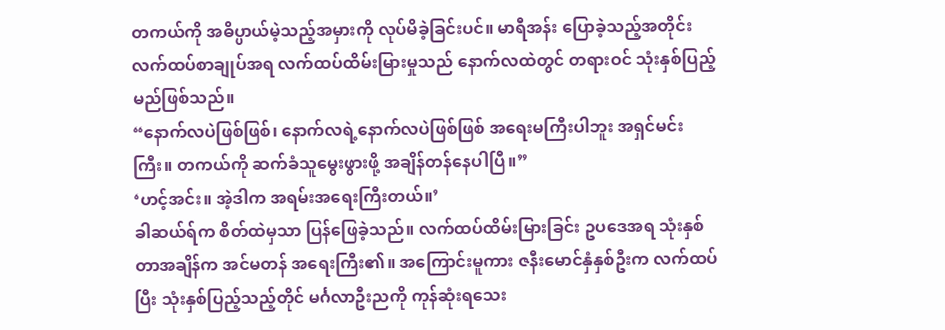တကယ်ကို အဓိပ္ပာယ်မဲ့သည့်အမှားကို လုပ်မိခဲ့ခြင်းပင်။ မာရီအန်း ပြောခဲ့သည့်အတိုင်း လက်ထပ်စာချုပ်အရ လက်ထပ်ထိမ်းမြားမှုသည် နောက်လထဲတွင် တရားဝင် သုံးနှစ်ပြည့်မည်ဖြစ်သည်။
“နောက်လပဲဖြစ်ဖြစ်၊ နောက်လရဲ့နောက်လပဲဖြစ်ဖြစ် အရေးမကြီးပါဘူး အရှင်မင်းကြီး။ တကယ်ကို ဆက်ခံသူမွေးဖွားဖို့ အချိန်တန်နေပါပြီ။”
‘ဟင့်အင်း။ အဲ့ဒါက အရမ်းအရေးကြီးတယ်။’
ခါဆယ်ရ်က စိတ်ထဲမှသာ ပြန်ဖြေခဲ့သည်။ လက်ထပ်ထိမ်းမြားခြင်း ဥပဒေအရ သုံးနှစ်တာအချိန်က အင်မတန် အရေးကြီး၏။ အကြောင်းမူကား ဇနီးမောင်နှံနှစ်ဦးက လက်ထပ်ပြီး သုံးနှစ်ပြည့်သည့်တိုင် မင်္ဂလာဦးညကို ကုန်ဆုံးရသေး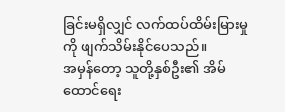ခြင်းမရှိလျှင် လက်ထပ်ထိမ်းမြားမှုကို ဖျက်သိမ်းနိုင်ပေသည်။
အမှန်တော့ သူတို့နှစ်ဦး၏ အိမ်ထောင်ရေး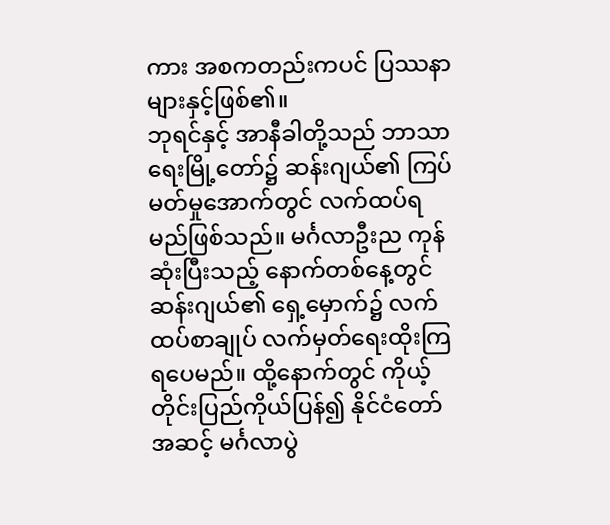ကား အစကတည်းကပင် ပြဿနာများနှင့်ဖြစ်၏။
ဘုရင်နှင့် အာနီခါတို့သည် ဘာသာရေးမြို့တော်၌ ဆန်းဂျယ်၏ ကြပ်မတ်မှုအောက်တွင် လက်ထပ်ရမည်ဖြစ်သည်။ မင်္ဂလာဦးည ကုန်ဆုံးပြီးသည့် နောက်တစ်နေ့တွင် ဆန်းဂျယ်၏ ရှေ့မှောက်၌ လက်ထပ်စာချုပ် လက်မှတ်ရေးထိုးကြရပေမည်။ ထို့နောက်တွင် ကိုယ့်တိုင်းပြည်ကိုယ်ပြန်၍ နိုင်ငံတော်အဆင့် မင်္ဂလာပွဲ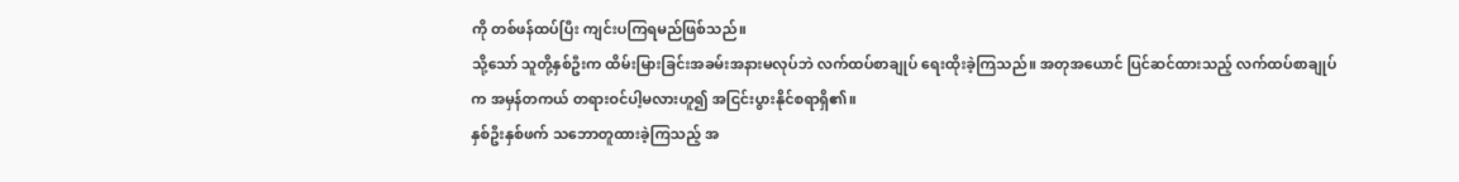ကို တစ်ဖန်ထပ်ပြီး ကျင်းပကြရမည်ဖြစ်သည်။
သို့သော် သူတို့နှစ်ဦးက ထိမ်းမြားခြင်းအခမ်းအနားမလုပ်ဘဲ လက်ထပ်စာချုပ် ရေးထိုးခဲ့ကြသည်။ အတုအယောင် ပြင်ဆင်ထားသည့် လက်ထပ်စာချုပ်က အမှန်တကယ် တရားဝင်ပါ့မလားဟူ၍ အငြင်းပွားနိုင်စရာရှိ၏။
နှစ်ဦးနှစ်ဖက် သဘောတူထားခဲ့ကြသည့် အ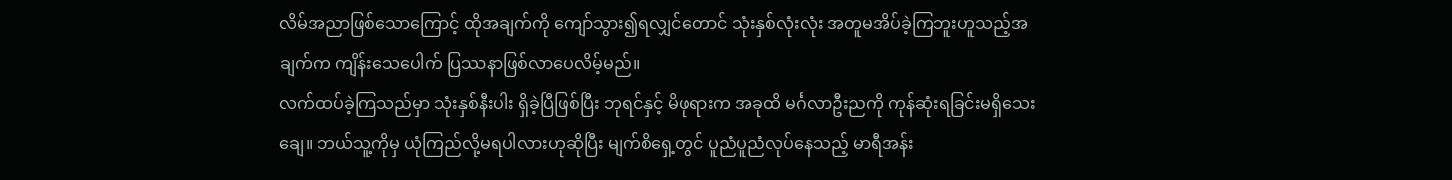လိမ်အညာဖြစ်သောကြောင့် ထိုအချက်ကို ကျော်သွား၍ရလျှင်တောင် သုံးနှစ်လုံးလုံး အတူမအိပ်ခဲ့ကြဘူးဟူသည့်အချက်က ကျိန်းသေပေါက် ပြဿနာဖြစ်လာပေလိမ့်မည်။
လက်ထပ်ခဲ့ကြသည်မှာ သုံးနှစ်နီးပါး ရှိခဲ့ပြီဖြစ်ပြီး ဘုရင်နှင့် မိဖုရားက အခုထိ မင်္ဂလာဦးညကို ကုန်ဆုံးရခြင်းမရှိသေးချေ။ ဘယ်သူ့ကိုမှ ယုံကြည်လို့မရပါလားဟုဆိုပြီး မျက်စိရှေ့တွင် ပူညံပူညံလုပ်နေသည့် မာရီအန်း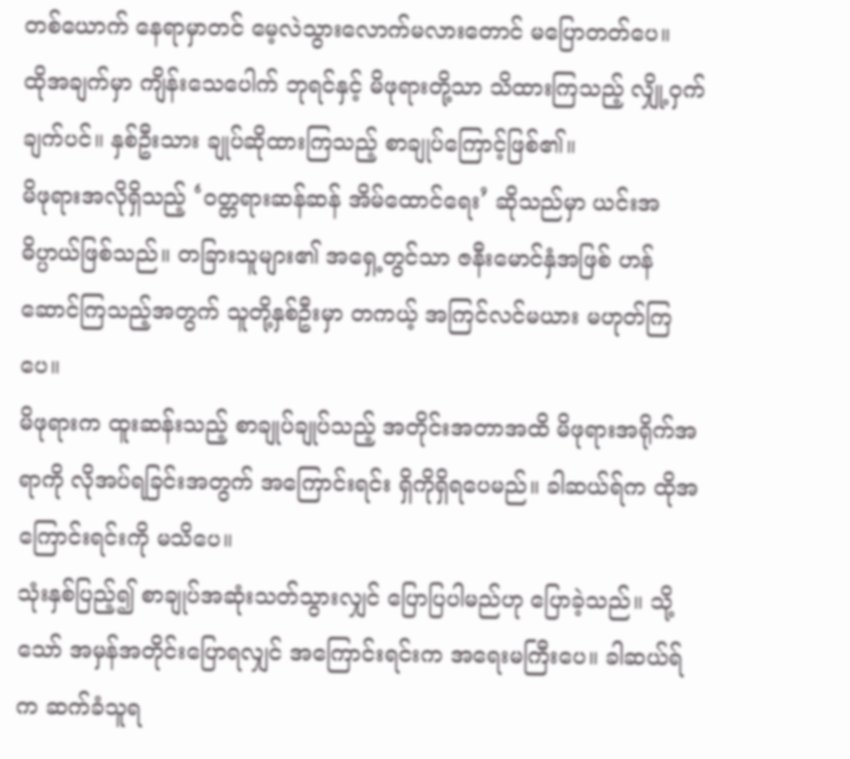တစ်ယောက် နေရာမှာတင် မေ့လဲသွားလောက်မလားတောင် မပြောတတ်ပေ။
ထိုအချက်မှာ ကျိန်းသေပေါက် ဘုရင်နှင့် မိဖုရားတို့သာ သိထားကြသည့် လျှို့ဝှက်ချက်ပင်။ နှစ်ဦးသား ချုပ်ဆိုထားကြသည့် စာချုပ်ကြောင့်ဖြစ်၏။
မိဖုရားအလိုရှိသည့် ‘ဝတ္တရားဆန်ဆန် အိမ်ထောင်ရေး’ ဆိုသည်မှာ ယင်းအဓိပ္ပာယ်ဖြစ်သည်။ တခြားသူများ၏ အရှေ့တွင်သာ ဇနီးမောင်နှံအဖြစ် ဟန်ဆောင်ကြသည့်အတွက် သူတို့နှစ်ဦးမှာ တကယ့် အကြင်လင်မယား မဟုတ်ကြပေ။
မိဖုရားက ထူးဆန်းသည့် စာချုပ်ချုပ်သည့် အတိုင်းအတာအထိ မိဖုရားအရိုက်အရာကို လိုအပ်ရခြင်းအတွက် အကြောင်းရင်း ရှိကိုရှိရပေမည်။ ခါဆယ်ရ်က ထိုအကြောင်းရင်းကို မသိပေ။
သုံးနှစ်ပြည့်၍ စာချုပ်အဆုံးသတ်သွားလျှင် ပြောပြပါမည်ဟု ပြောခဲ့သည်။ သို့သော် အမှန်အတိုင်းပြောရလျှင် အကြောင်းရင်းက အရေးမကြီးပေ။ ခါဆယ်ရ်က ဆက်ခံသူရ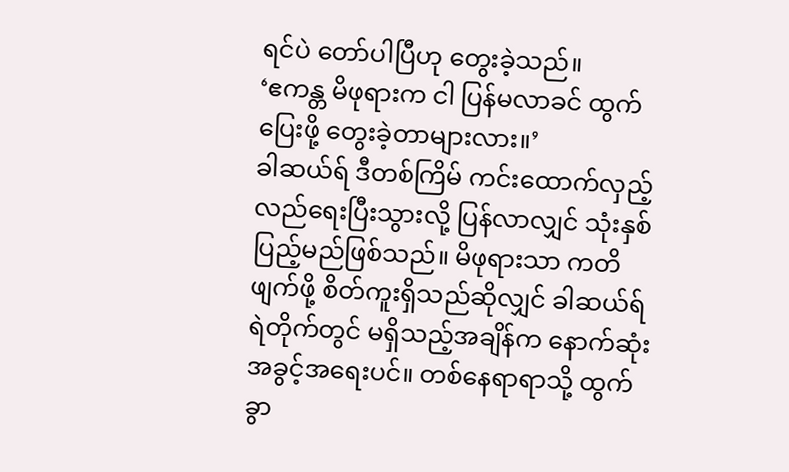ရင်ပဲ တော်ပါပြီဟု တွေးခဲ့သည်။
‘ဧကန္တ မိဖုရားက ငါ ပြန်မလာခင် ထွက်ပြေးဖို့ တွေးခဲ့တာများလား။’
ခါဆယ်ရ် ဒီတစ်ကြိမ် ကင်းထောက်လှည့်လည်ရေးပြီးသွားလို့ ပြန်လာလျှင် သုံးနှစ်ပြည့်မည်ဖြစ်သည်။ မိဖုရားသာ ကတိဖျက်ဖို့ စိတ်ကူးရှိသည်ဆိုလျှင် ခါဆယ်ရ် ရဲတိုက်တွင် မရှိသည့်အချိန်က နောက်ဆုံးအခွင့်အရေးပင်။ တစ်နေရာရာသို့ ထွက်ခွာ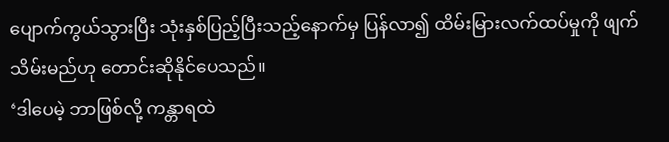ပျောက်ကွယ်သွားပြီး သုံးနှစ်ပြည့်ပြီးသည့်နောက်မှ ပြန်လာ၍ ထိမ်းမြားလက်ထပ်မှုကို ဖျက်သိမ်းမည်ဟု တောင်းဆိုနိုင်ပေသည်။
‘ဒါပေမဲ့ ဘာဖြစ်လို့ ကန္တာရထဲ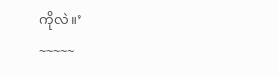ကိုလဲ။’
~~~~~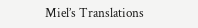Miel’s Translations